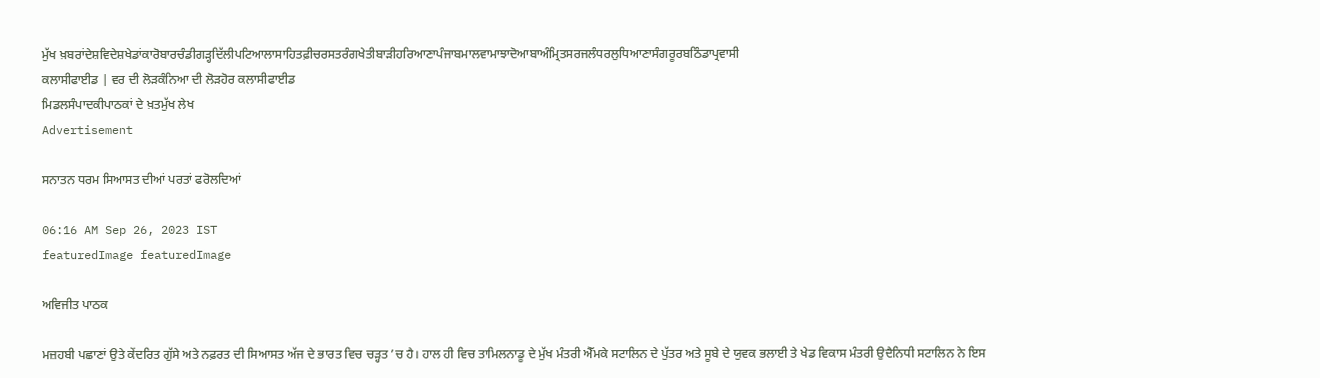ਮੁੱਖ ਖ਼ਬਰਾਂਦੇਸ਼ਵਿਦੇਸ਼ਖੇਡਾਂਕਾਰੋਬਾਰਚੰਡੀਗੜ੍ਹਦਿੱਲੀਪਟਿਆਲਾਸਾਹਿਤਫ਼ੀਚਰਸਤਰੰਗਖੇਤੀਬਾੜੀਹਰਿਆਣਾਪੰਜਾਬਮਾਲਵਾਮਾਝਾਦੋਆਬਾਅੰਮ੍ਰਿਤਸਰਜਲੰਧਰਲੁਧਿਆਣਾਸੰਗਰੂਰਬਠਿੰਡਾਪ੍ਰਵਾਸੀ
ਕਲਾਸੀਫਾਈਡ | ਵਰ ਦੀ ਲੋੜਕੰਨਿਆ ਦੀ ਲੋੜਹੋਰ ਕਲਾਸੀਫਾਈਡ
ਮਿਡਲਸੰਪਾਦਕੀਪਾਠਕਾਂ ਦੇ ਖ਼ਤਮੁੱਖ ਲੇਖ
Advertisement

ਸਨਾਤਨ ਧਰਮ ਸਿਆਸਤ ਦੀਆਂ ਪਰਤਾਂ ਫਰੋਲਦਿਆਂ

06:16 AM Sep 26, 2023 IST
featuredImage featuredImage

ਅਵਿਜੀਤ ਪਾਠਕ

ਮਜ਼ਹਬੀ ਪਛਾਣਾਂ ਉਤੇ ਕੇਂਦਰਿਤ ਗੁੱਸੇ ਅਤੇ ਨਫ਼ਰਤ ਦੀ ਸਿਆਸਤ ਅੱਜ ਦੇ ਭਾਰਤ ਵਿਚ ਚੜ੍ਹਤ ’ਚ ਹੈ। ਹਾਲ ਹੀ ਵਿਚ ਤਾਮਿਲਨਾਡੂ ਦੇ ਮੁੱਖ ਮੰਤਰੀ ਐੱਮਕੇ ਸਟਾਲਿਨ ਦੇ ਪੁੱਤਰ ਅਤੇ ਸੂਬੇ ਦੇ ਯੁਵਕ ਭਲਾਈ ਤੇ ਖੇਡ ਵਿਕਾਸ ਮੰਤਰੀ ਉਦੈਨਿਧੀ ਸਟਾਲਿਨ ਨੇ ਇਸ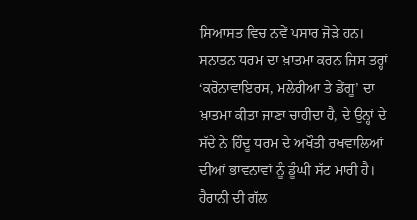ਸਿਆਸਤ ਵਿਚ ਨਵੇਂ ਪਸਾਰ ਜੋੜੇ ਹਨ। ਸਨਾਤਨ ਧਰਮ ਦਾ ਖ਼ਾਤਮਾ ਕਰਨ ਜਿਸ ਤਰ੍ਹਾਂ ‘ਕਰੋਨਾਵਾਇਰਸ, ਮਲੇਰੀਆ ਤੇ ਡੇਂਗੂ’ ਦਾ ਖ਼ਾਤਮਾ ਕੀਤਾ ਜਾਣਾ ਚਾਹੀਦਾ ਹੈ, ਦੇ ਉਨ੍ਹਾਂ ਦੇ ਸੱਦੇ ਨੇ ਹਿੰਦੂ ਧਰਮ ਦੇ ਅਖੌਤੀ ਰਖਵਾਲਿਆਂ ਦੀਆਂ ਭਾਵਨਾਵਾਂ ਨੂੰ ਡੂੰਘੀ ਸੱਟ ਮਾਰੀ ਹੈ। ਹੈਰਾਨੀ ਦੀ ਗੱਲ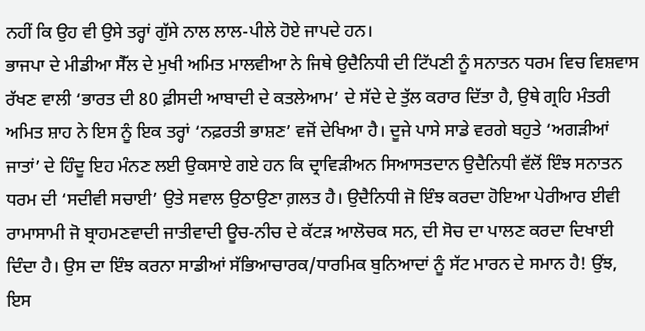ਨਹੀਂ ਕਿ ਉਹ ਵੀ ਉਸੇ ਤਰ੍ਹਾਂ ਗੁੱਸੇ ਨਾਲ ਲਾਲ-ਪੀਲੇ ਹੋਏ ਜਾਪਦੇ ਹਨ।
ਭਾਜਪਾ ਦੇ ਮੀਡੀਆ ਸੈੱਲ ਦੇ ਮੁਖੀ ਅਮਿਤ ਮਾਲਵੀਆ ਨੇ ਜਿਥੇ ਉਦੈਨਿਧੀ ਦੀ ਟਿੱਪਣੀ ਨੂੰ ਸਨਾਤਨ ਧਰਮ ਵਿਚ ਵਿਸ਼ਵਾਸ ਰੱਖਣ ਵਾਲੀ ‘ਭਾਰਤ ਦੀ 80 ਫ਼ੀਸਦੀ ਆਬਾਦੀ ਦੇ ਕਤਲੇਆਮ’ ਦੇ ਸੱਦੇ ਦੇ ਤੁੱਲ ਕਰਾਰ ਦਿੱਤਾ ਹੈ, ਉਥੇ ਗ੍ਰਹਿ ਮੰਤਰੀ ਅਮਿਤ ਸ਼ਾਹ ਨੇ ਇਸ ਨੂੰ ਇਕ ਤਰ੍ਹਾਂ ‘ਨਫ਼ਰਤੀ ਭਾਸ਼ਣ’ ਵਜੋਂ ਦੇਖਿਆ ਹੈ। ਦੂਜੇ ਪਾਸੇ ਸਾਡੇ ਵਰਗੇ ਬਹੁਤੇ ‘ਅਗੜੀਆਂ ਜਾਤਾਂ’ ਦੇ ਹਿੰਦੂ ਇਹ ਮੰਨਣ ਲਈ ਉਕਸਾਏ ਗਏ ਹਨ ਕਿ ਦ੍ਰਾਵਿੜੀਅਨ ਸਿਆਸਤਦਾਨ ਉਦੈਨਿਧੀ ਵੱਲੋਂ ਇੰਝ ਸਨਾਤਨ ਧਰਮ ਦੀ ‘ਸਦੀਵੀ ਸਚਾਈ’ ਉਤੇ ਸਵਾਲ ਉਠਾਉਣਾ ਗ਼ਲਤ ਹੈ। ਉਦੈਨਿਧੀ ਜੋ ਇੰਝ ਕਰਦਾ ਹੋਇਆ ਪੇਰੀਆਰ ਈਵੀ ਰਾਮਾਸਾਮੀ ਜੋ ਬ੍ਰਾਹਮਣਵਾਦੀ ਜਾਤੀਵਾਦੀ ਊਚ-ਨੀਚ ਦੇ ਕੱਟੜ ਆਲੋਚਕ ਸਨ, ਦੀ ਸੋਚ ਦਾ ਪਾਲਣ ਕਰਦਾ ਦਿਖਾਈ ਦਿੰਦਾ ਹੈ। ਉਸ ਦਾ ਇੰਝ ਕਰਨਾ ਸਾਡੀਆਂ ਸੱਭਿਆਚਾਰਕ/ਧਾਰਮਿਕ ਬੁਨਿਆਦਾਂ ਨੂੰ ਸੱਟ ਮਾਰਨ ਦੇ ਸਮਾਨ ਹੈ! ਉਂਝ, ਇਸ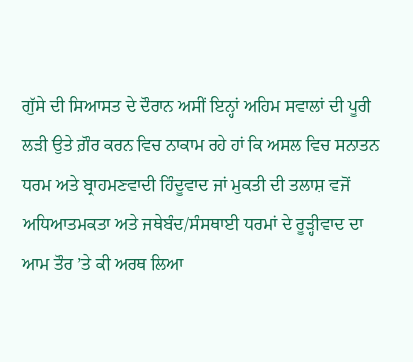ਗੁੱਸੇ ਦੀ ਸਿਆਸਤ ਦੇ ਦੌਰਾਨ ਅਸੀਂ ਇਨ੍ਹਾਂ ਅਹਿਮ ਸਵਾਲਾਂ ਦੀ ਪੂਰੀ ਲੜੀ ਉਤੇ ਗ਼ੌਰ ਕਰਨ ਵਿਚ ਨਾਕਾਮ ਰਹੇ ਹਾਂ ਕਿ ਅਸਲ ਵਿਚ ਸਨਾਤਨ ਧਰਮ ਅਤੇ ਬ੍ਰਾਹਮਣਵਾਦੀ ਹਿੰਦੂਵਾਦ ਜਾਂ ਮੁਕਤੀ ਦੀ ਤਲਾਸ਼ ਵਜੋਂ ਅਧਿਆਤਮਕਤਾ ਅਤੇ ਜਥੇਬੰਦ/ਸੰਸਥਾਈ ਧਰਮਾਂ ਦੇ ਰੂੜ੍ਹੀਵਾਦ ਦਾ ਆਮ ਤੌਰ ’ਤੇ ਕੀ ਅਰਥ ਲਿਆ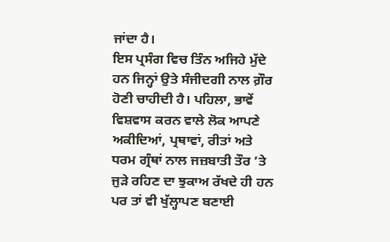ਜਾਂਦਾ ਹੈ।
ਇਸ ਪ੍ਰਸੰਗ ਵਿਚ ਤਿੰਨ ਅਜਿਹੇ ਮੁੱਦੇ ਹਨ ਜਿਨ੍ਹਾਂ ਉਤੇ ਸੰਜੀਦਗੀ ਨਾਲ ਗ਼ੌਰ ਹੋਣੀ ਚਾਹੀਦੀ ਹੈ। ਪਹਿਲਾ, ਭਾਵੇਂ ਵਿਸ਼ਵਾਸ ਕਰਨ ਵਾਲੇ ਲੋਕ ਆਪਣੇ ਅਕੀਦਿਆਂ, ਪ੍ਰਥਾਵਾਂ, ਰੀਤਾਂ ਅਤੇ ਧਰਮ ਗ੍ਰੰਥਾਂ ਨਾਲ ਜਜ਼ਬਾਤੀ ਤੌਰ ’ਤੇ ਜੁੜੇ ਰਹਿਣ ਦਾ ਝੁਕਾਅ ਰੱਖਦੇ ਹੀ ਹਨ ਪਰ ਤਾਂ ਵੀ ਖੁੱਲ੍ਹਾਪਣ ਬਣਾਈ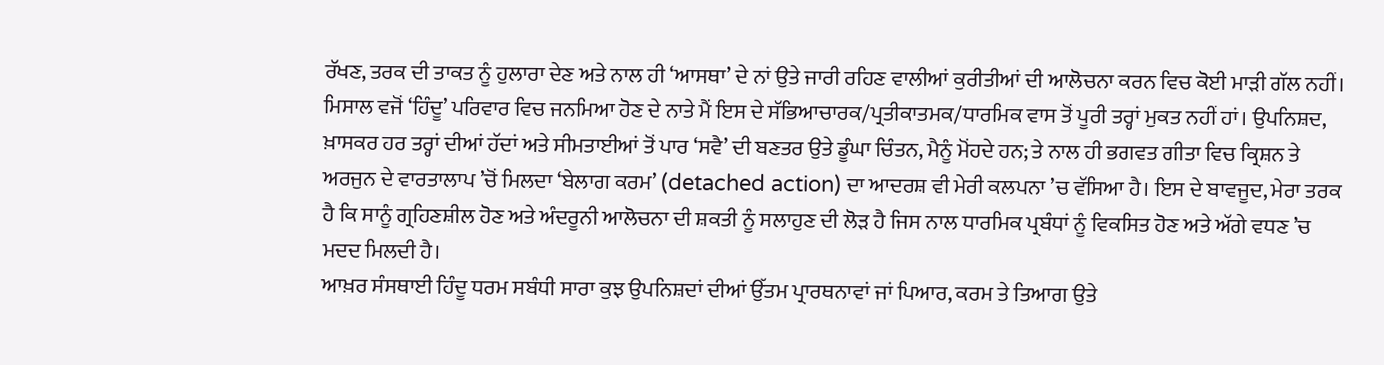ਰੱਖਣ, ਤਰਕ ਦੀ ਤਾਕਤ ਨੂੰ ਹੁਲਾਰਾ ਦੇਣ ਅਤੇ ਨਾਲ ਹੀ ‘ਆਸਥਾ’ ਦੇ ਨਾਂ ਉਤੇ ਜਾਰੀ ਰਹਿਣ ਵਾਲੀਆਂ ਕੁਰੀਤੀਆਂ ਦੀ ਆਲੋਚਨਾ ਕਰਨ ਵਿਚ ਕੋਈ ਮਾੜੀ ਗੱਲ ਨਹੀਂ। ਮਿਸਾਲ ਵਜੋਂ ‘ਹਿੰਦੂ’ ਪਰਿਵਾਰ ਵਿਚ ਜਨਮਿਆ ਹੋਣ ਦੇ ਨਾਤੇ ਮੈਂ ਇਸ ਦੇ ਸੱਭਿਆਚਾਰਕ/ਪ੍ਰਤੀਕਾਤਮਕ/ਧਾਰਮਿਕ ਵਾਸ ਤੋਂ ਪੂਰੀ ਤਰ੍ਹਾਂ ਮੁਕਤ ਨਹੀਂ ਹਾਂ। ਉਪਨਿਸ਼ਦ, ਖ਼ਾਸਕਰ ਹਰ ਤਰ੍ਹਾਂ ਦੀਆਂ ਹੱਦਾਂ ਅਤੇ ਸੀਮਤਾਈਆਂ ਤੋਂ ਪਾਰ ‘ਸਵੈ’ ਦੀ ਬਣਤਰ ਉਤੇ ਡੂੰਘਾ ਚਿੰਤਨ, ਮੈਨੂੰ ਮੋਂਹਦੇ ਹਨ; ਤੇ ਨਾਲ ਹੀ ਭਗਵਤ ਗੀਤਾ ਵਿਚ ਕ੍ਰਿਸ਼ਨ ਤੇ ਅਰਜੁਨ ਦੇ ਵਾਰਤਾਲਾਪ ’ਚੋਂ ਮਿਲਦਾ ‘ਬੇਲਾਗ ਕਰਮ’ (detached action) ਦਾ ਆਦਰਸ਼ ਵੀ ਮੇਰੀ ਕਲਪਨਾ ’ਚ ਵੱਸਿਆ ਹੈ। ਇਸ ਦੇ ਬਾਵਜੂਦ, ਮੇਰਾ ਤਰਕ ਹੈ ਕਿ ਸਾਨੂੰ ਗ੍ਰਹਿਣਸ਼ੀਲ ਹੋਣ ਅਤੇ ਅੰਦਰੂਨੀ ਆਲੋਚਨਾ ਦੀ ਸ਼ਕਤੀ ਨੂੰ ਸਲਾਹੁਣ ਦੀ ਲੋੜ ਹੈ ਜਿਸ ਨਾਲ ਧਾਰਮਿਕ ਪ੍ਰਬੰਧਾਂ ਨੂੰ ਵਿਕਸਿਤ ਹੋਣ ਅਤੇ ਅੱਗੇ ਵਧਣ ’ਚ ਮਦਦ ਮਿਲਦੀ ਹੈ।
ਆਖ਼ਰ ਸੰਸਥਾਈ ਹਿੰਦੂ ਧਰਮ ਸਬੰਧੀ ਸਾਰਾ ਕੁਝ ਉਪਨਿਸ਼ਦਾਂ ਦੀਆਂ ਉੱਤਮ ਪ੍ਰਾਰਥਨਾਵਾਂ ਜਾਂ ਪਿਆਰ, ਕਰਮ ਤੇ ਤਿਆਗ ਉਤੇ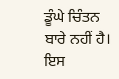ਡੂੰਘੇ ਚਿੰਤਨ ਬਾਰੇ ਨਹੀਂ ਹੈ। ਇਸ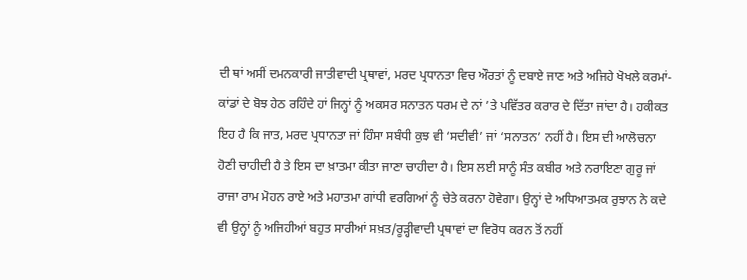ਦੀ ਥਾਂ ਅਸੀਂ ਦਮਨਕਾਰੀ ਜਾਤੀਵਾਦੀ ਪ੍ਰਥਾਵਾਂ, ਮਰਦ ਪ੍ਰਧਾਨਤਾ ਵਿਚ ਔਰਤਾਂ ਨੂੰ ਦਬਾਏ ਜਾਣ ਅਤੇ ਅਜਿਹੇ ਖੋਖਲੇ ਕਰਮਾਂ-ਕਾਂਡਾਂ ਦੇ ਬੋਝ ਹੇਠ ਰਹਿੰਦੇ ਹਾਂ ਜਿਨ੍ਹਾਂ ਨੂੰ ਅਕਸਰ ਸਨਾਤਨ ਧਰਮ ਦੇ ਨਾਂ ’ਤੇ ਪਵਿੱਤਰ ਕਰਾਰ ਦੇ ਦਿੱਤਾ ਜਾਂਦਾ ਹੈ। ਹਕੀਕਤ ਇਹ ਹੈ ਕਿ ਜਾਤ, ਮਰਦ ਪ੍ਰਧਾਨਤਾ ਜਾਂ ਹਿੰਸਾ ਸਬੰਧੀ ਕੁਝ ਵੀ ‘ਸਦੀਵੀ’ ਜਾਂ ‘ਸਨਾਤਨ’ ਨਹੀਂ ਹੈ। ਇਸ ਦੀ ਆਲੋਚਨਾ ਹੋਣੀ ਚਾਹੀਦੀ ਹੈ ਤੇ ਇਸ ਦਾ ਖ਼ਾਤਮਾ ਕੀਤਾ ਜਾਣਾ ਚਾਹੀਦਾ ਹੈ। ਇਸ ਲਈ ਸਾਨੂੰ ਸੰਤ ਕਬੀਰ ਅਤੇ ਨਰਾਇਣਾ ਗੁਰੂ ਜਾਂ ਰਾਜਾ ਰਾਮ ਮੋਹਨ ਰਾਏ ਅਤੇ ਮਹਾਤਮਾ ਗਾਂਧੀ ਵਰਗਿਆਂ ਨੂੰ ਚੇਤੇ ਕਰਨਾ ਹੋਵੇਗਾ। ਉਨ੍ਹਾਂ ਦੇ ਅਧਿਆਤਮਕ ਰੁਝਾਨ ਨੇ ਕਦੇ ਵੀ ਉਨ੍ਹਾਂ ਨੂੰ ਅਜਿਹੀਆਂ ਬਹੁਤ ਸਾਰੀਆਂ ਸਖ਼ਤ/ਰੂੜ੍ਹੀਵਾਦੀ ਪ੍ਰਥਾਵਾਂ ਦਾ ਵਿਰੋਧ ਕਰਨ ਤੋਂ ਨਹੀਂ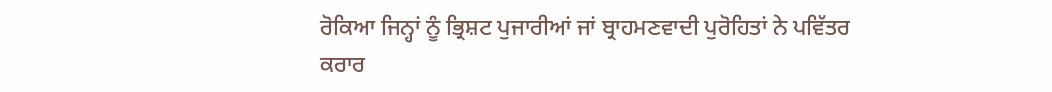ਰੋਕਿਆ ਜਿਨ੍ਹਾਂ ਨੂੰ ਭ੍ਰਿਸ਼ਟ ਪੁਜਾਰੀਆਂ ਜਾਂ ਬ੍ਰਾਹਮਣਵਾਦੀ ਪੁਰੋਹਿਤਾਂ ਨੇ ਪਵਿੱਤਰ ਕਰਾਰ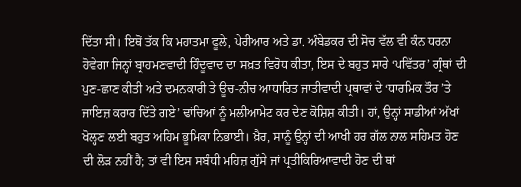ਦਿੱਤਾ ਸੀ। ਇਥੋਂ ਤੱਕ ਕਿ ਮਹਾਤਮਾ ਫੂਲੇ, ਪੇਰੀਆਰ ਅਤੇ ਡਾ. ਅੰਬੇਡਕਰ ਦੀ ਸੋਚ ਵੱਲ ਵੀ ਕੰਨ ਧਰਨਾ ਹੋਵੇਗਾ ਜਿਨ੍ਹਾਂ ਬ੍ਰਾਹਮਣਵਾਦੀ ਹਿੰਦੂਵਾਦ ਦਾ ਸਖ਼ਤ ਵਿਰੋਧ ਕੀਤਾ, ਇਸ ਦੇ ਬਹੁਤ ਸਾਰੇ ‘ਪਵਿੱਤਰ’ ਗ੍ਰੰਥਾਂ ਦੀ ਪੁਣ-ਛਾਣ ਕੀਤੀ ਅਤੇ ਦਮਨਕਾਰੀ ਤੇ ਊਚ-ਨੀਚ ਆਧਾਰਿਤ ਜਾਤੀਵਾਦੀ ਪ੍ਰਥਾਵਾਂ ਦੇ ‘ਧਾਰਮਿਕ ਤੌਰ ’ਤੇ ਜਾਇਜ਼ ਕਰਾਰ ਦਿੱਤੇ ਗਏ’ ਢਾਂਚਿਆਂ ਨੂੰ ਮਲੀਆਮੇਟ ਕਰ ਦੇਣ ਕੋਸ਼ਿਸ਼ ਕੀਤੀ। ਹਾਂ, ਉਨ੍ਹਾਂ ਸਾਡੀਆਂ ਅੱਖਾਂ ਖੋਲ੍ਹਣ ਲਈ ਬਹੁਤ ਅਹਿਮ ਭੂਮਿਕਾ ਨਿਭਾਈ। ਖ਼ੈਰ, ਸਾਨੂੰ ਉਨ੍ਹਾਂ ਦੀ ਆਖੀ ਹਰ ਗੱਲ ਨਾਲ ਸਹਿਮਤ ਹੋਣ ਦੀ ਲੋੜ ਨਹੀਂ ਹੈ; ਤਾਂ ਵੀ ਇਸ ਸਬੰਧੀ ਮਹਿਜ਼ ਗੁੱਸੇ ਜਾਂ ਪ੍ਰਤੀਕਿਰਿਆਵਾਦੀ ਹੋਣ ਦੀ ਥਾਂ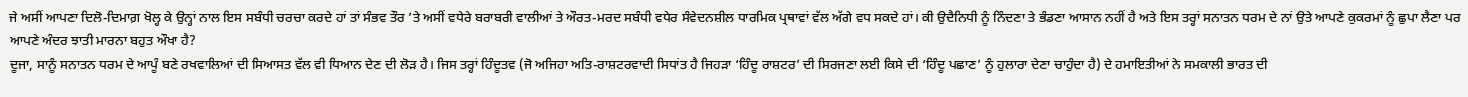ਜੇ ਅਸੀਂ ਆਪਣਾ ਦਿਲੋ-ਦਿਮਾਗ਼ ਖੋਲ੍ਹ ਕੇ ਉਨ੍ਹਾਂ ਨਾਲ ਇਸ ਸਬੰਧੀ ਚਰਚਾ ਕਰਦੇ ਹਾਂ ਤਾਂ ਸੰਭਵ ਤੌਰ ’ਤੇ ਅਸੀਂ ਵਧੇਰੇ ਬਰਾਬਰੀ ਵਾਲੀਆਂ ਤੇ ਔਰਤ-ਮਰਦ ਸਬੰਧੀ ਵਧੇਰ ਸੰਵੇਦਨਸ਼ੀਲ ਧਾਰਮਿਕ ਪ੍ਰਥਾਵਾਂ ਵੱਲ ਅੱਗੇ ਵਧ ਸਕਦੇ ਹਾਂ। ਕੀ ਉਦੈਨਿਧੀ ਨੂੰ ਨਿੰਦਣਾ ਤੇ ਭੰਡਣਾ ਆਸਾਨ ਨਹੀਂ ਹੈ ਅਤੇ ਇਸ ਤਰ੍ਹਾਂ ਸਨਾਤਨ ਧਰਮ ਦੇ ਨਾਂ ਉਤੇ ਆਪਣੇ ਕੁਕਰਮਾਂ ਨੂੰ ਛੁਪਾ ਲੈਣਾ ਪਰ ਆਪਣੇ ਅੰਦਰ ਝਾਤੀ ਮਾਰਨਾ ਬਹੁਤ ਔਖਾ ਹੈ?
ਦੂਜਾ, ਸਾਨੂੰ ਸਨਾਤਨ ਧਰਮ ਦੇ ਆਪੂੰ ਬਣੇ ਰਖਵਾਲਿਆਂ ਦੀ ਸਿਆਸਤ ਵੱਲ ਵੀ ਧਿਆਨ ਦੇਣ ਦੀ ਲੋੜ ਹੈ। ਜਿਸ ਤਰ੍ਹਾਂ ਹਿੰਦੂਤਵ (ਜੋ ਅਜਿਹਾ ਅਤਿ-ਰਾਸ਼ਟਰਵਾਦੀ ਸਿਧਾਂਤ ਹੈ ਜਿਹੜਾ ‘ਹਿੰਦੂ ਰਾਸ਼ਟਰ’ ਦੀ ਸਿਰਜਣਾ ਲਈ ਕਿਸੇ ਦੀ ‘ਹਿੰਦੂ ਪਛਾਣ’ ਨੂੰ ਹੁਲਾਰਾ ਦੇਣਾ ਚਾਹੁੰਦਾ ਹੈ) ਦੇ ਹਮਾਇਤੀਆਂ ਨੇ ਸਮਕਾਲੀ ਭਾਰਤ ਦੀ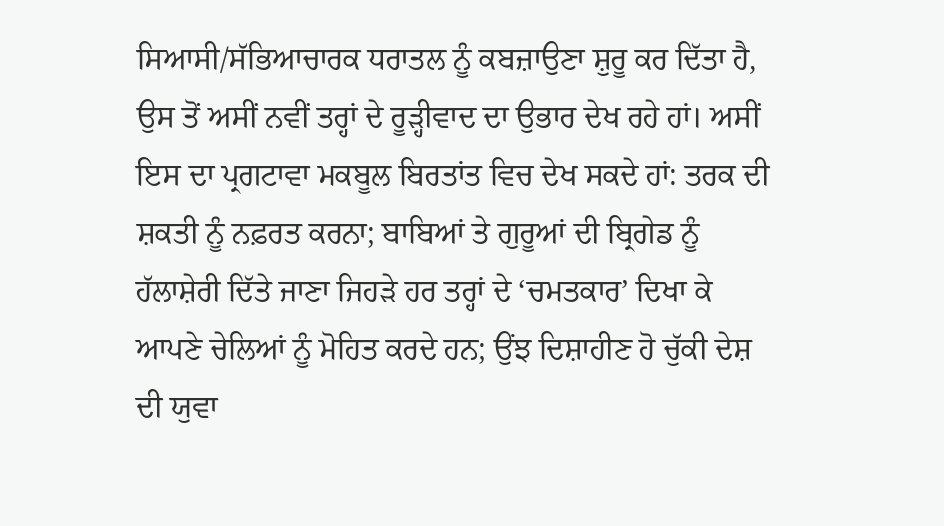ਸਿਆਸੀ/ਸੱਭਿਆਚਾਰਕ ਧਰਾਤਲ ਨੂੰ ਕਬਜ਼ਾਉਣਾ ਸ਼ੁਰੂ ਕਰ ਦਿੱਤਾ ਹੈ, ਉਸ ਤੋਂ ਅਸੀਂ ਨਵੀਂ ਤਰ੍ਹਾਂ ਦੇ ਰੂੜ੍ਹੀਵਾਦ ਦਾ ਉਭਾਰ ਦੇਖ ਰਹੇ ਹਾਂ। ਅਸੀਂ ਇਸ ਦਾ ਪ੍ਰਗਟਾਵਾ ਮਕਬੂਲ ਬਿਰਤਾਂਤ ਵਿਚ ਦੇਖ ਸਕਦੇ ਹਾਂ: ਤਰਕ ਦੀ ਸ਼ਕਤੀ ਨੂੰ ਨਫ਼ਰਤ ਕਰਨਾ; ਬਾਬਿਆਂ ਤੇ ਗੁਰੂਆਂ ਦੀ ਬ੍ਰਿਗੇਡ ਨੂੰ ਹੱਲਾਸ਼ੇਰੀ ਦਿੱਤੇ ਜਾਣਾ ਜਿਹੜੇ ਹਰ ਤਰ੍ਹਾਂ ਦੇ ‘ਚਮਤਕਾਰ’ ਦਿਖਾ ਕੇ ਆਪਣੇ ਚੇਲਿਆਂ ਨੂੰ ਮੋਹਿਤ ਕਰਦੇ ਹਨ; ਉਂਝ ਦਿਸ਼ਾਹੀਣ ਹੋ ਚੁੱਕੀ ਦੇਸ਼ ਦੀ ਯੁਵਾ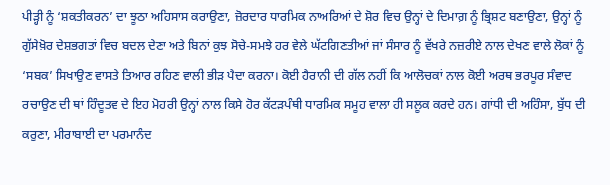ਪੀੜ੍ਹੀ ਨੂੰ ‘ਸ਼ਕਤੀਕਰਨ’ ਦਾ ਝੂਠਾ ਅਹਿਸਾਸ ਕਰਾਉਣਾ, ਜ਼ੋਰਦਾਰ ਧਾਰਮਿਕ ਨਾਅਰਿਆਂ ਦੇ ਸ਼ੋਰ ਵਿਚ ਉਨ੍ਹਾਂ ਦੇ ਦਿਮਾਗ਼ ਨੂੰ ਭ੍ਰਿਸ਼ਟ ਬਣਾਉਣਾ, ਉਨ੍ਹਾਂ ਨੂੰ ਗੁੱਸੇਖ਼ੋਰ ਦੇਸ਼ਭਗਤਾਂ ਵਿਚ ਬਦਲ ਦੇਣਾ ਅਤੇ ਬਿਨਾਂ ਕੁਝ ਸੋਚੇ-ਸਮਝੇ ਹਰ ਵੇਲੇ ਘੱਟਗਿਣਤੀਆਂ ਜਾਂ ਸੰਸਾਰ ਨੂੰ ਵੱਖਰੇ ਨਜ਼ਰੀਏ ਨਾਲ ਦੇਖਣ ਵਾਲੇ ਲੋਕਾਂ ਨੂੰ ‘ਸਬਕ’ ਸਿਖਾਉਣ ਵਾਸਤੇ ਤਿਆਰ ਰਹਿਣ ਵਾਲੀ ਭੀੜ ਪੈਦਾ ਕਰਨਾ। ਕੋਈ ਹੈਰਾਨੀ ਦੀ ਗੱਲ ਨਹੀਂ ਕਿ ਆਲੋਚਕਾਂ ਨਾਲ ਕੋਈ ਅਰਥ ਭਰਪੂਰ ਸੰਵਾਦ ਰਚਾਉਣ ਦੀ ਥਾਂ ਹਿੰਦੂਤਵ ਦੇ ਇਹ ਮੋਹਰੀ ਉਨ੍ਹਾਂ ਨਾਲ ਕਿਸੇ ਹੋਰ ਕੱਟੜਪੰਥੀ ਧਾਰਮਿਕ ਸਮੂਹ ਵਾਲਾ ਹੀ ਸਲੂਕ ਕਰਦੇ ਹਨ। ਗਾਂਧੀ ਦੀ ਅਹਿੰਸਾ, ਬੁੱਧ ਦੀ ਕਰੁਣਾ, ਮੀਰਾਬਾਈ ਦਾ ਪਰਮਾਨੰਦ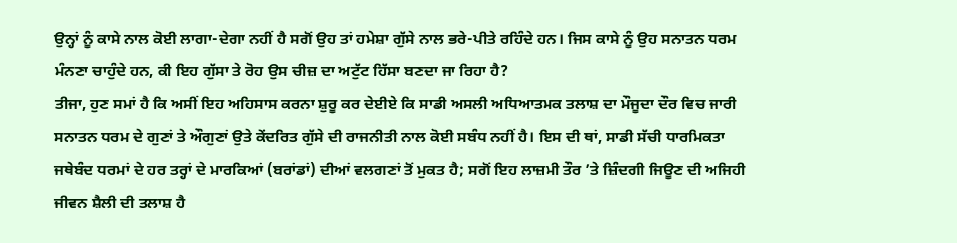ਉਨ੍ਹਾਂ ਨੂੰ ਕਾਸੇ ਨਾਲ ਕੋਈ ਲਾਗਾ-ਦੇਗਾ ਨਹੀਂ ਹੈ ਸਗੋਂ ਉਹ ਤਾਂ ਹਮੇਸ਼ਾ ਗੁੱਸੇ ਨਾਲ ਭਰੇ-ਪੀਤੇ ਰਹਿੰਦੇ ਹਨ। ਜਿਸ ਕਾਸੇ ਨੂੰ ਉਹ ਸਨਾਤਨ ਧਰਮ ਮੰਨਣਾ ਚਾਹੁੰਦੇ ਹਨ, ਕੀ ਇਹ ਗੁੱਸਾ ਤੇ ਰੋਹ ਉਸ ਚੀਜ਼ ਦਾ ਅਟੁੱਟ ਹਿੱਸਾ ਬਣਦਾ ਜਾ ਰਿਹਾ ਹੈ?
ਤੀਜਾ, ਹੁਣ ਸਮਾਂ ਹੈ ਕਿ ਅਸੀਂ ਇਹ ਅਹਿਸਾਸ ਕਰਨਾ ਸ਼ੁਰੂ ਕਰ ਦੇਈਏ ਕਿ ਸਾਡੀ ਅਸਲੀ ਅਧਿਆਤਮਕ ਤਲਾਸ਼ ਦਾ ਮੌਜੂਦਾ ਦੌਰ ਵਿਚ ਜਾਰੀ ਸਨਾਤਨ ਧਰਮ ਦੇ ਗੁਣਾਂ ਤੇ ਔਗੁਣਾਂ ਉਤੇ ਕੇਂਦਰਿਤ ਗੁੱਸੇ ਦੀ ਰਾਜਨੀਤੀ ਨਾਲ ਕੋਈ ਸਬੰਧ ਨਹੀਂ ਹੈ। ਇਸ ਦੀ ਥਾਂ, ਸਾਡੀ ਸੱਚੀ ਧਾਰਮਿਕਤਾ ਜਥੇਬੰਦ ਧਰਮਾਂ ਦੇ ਹਰ ਤਰ੍ਹਾਂ ਦੇ ਮਾਰਕਿਆਂ (ਬਰਾਂਡਾਂ) ਦੀਆਂ ਵਲਗਣਾਂ ਤੋਂ ਮੁਕਤ ਹੈ; ਸਗੋਂ ਇਹ ਲਾਜ਼ਮੀ ਤੌਰ ’ਤੇ ਜ਼ਿੰਦਗੀ ਜਿਊਣ ਦੀ ਅਜਿਹੀ ਜੀਵਨ ਸ਼ੈਲੀ ਦੀ ਤਲਾਸ਼ ਹੈ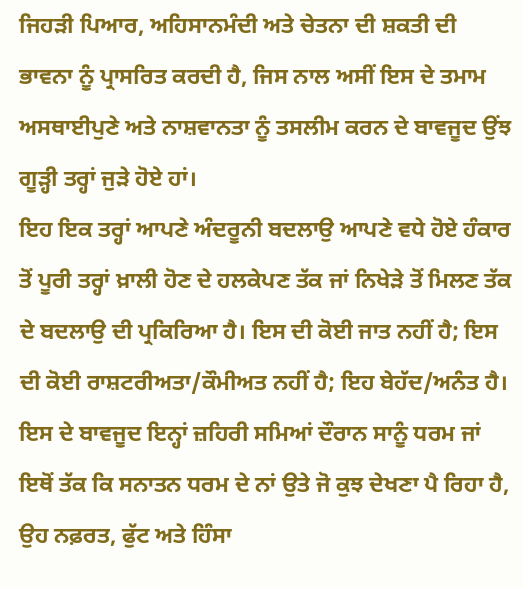ਜਿਹੜੀ ਪਿਆਰ, ਅਹਿਸਾਨਮੰਦੀ ਅਤੇ ਚੇਤਨਾ ਦੀ ਸ਼ਕਤੀ ਦੀ ਭਾਵਨਾ ਨੂੰ ਪ੍ਰਾਸਰਿਤ ਕਰਦੀ ਹੈ, ਜਿਸ ਨਾਲ ਅਸੀਂ ਇਸ ਦੇ ਤਮਾਮ ਅਸਥਾਈਪੁਣੇ ਅਤੇ ਨਾਸ਼ਵਾਨਤਾ ਨੂੰ ਤਸਲੀਮ ਕਰਨ ਦੇ ਬਾਵਜੂਦ ਉਂਝ ਗੂੜ੍ਹੀ ਤਰ੍ਹਾਂ ਜੁੜੇ ਹੋਏ ਹਾਂ।
ਇਹ ਇਕ ਤਰ੍ਹਾਂ ਆਪਣੇ ਅੰਦਰੂਨੀ ਬਦਲਾਉ ਆਪਣੇ ਵਧੇ ਹੋਏ ਹੰਕਾਰ ਤੋਂ ਪੂਰੀ ਤਰ੍ਹਾਂ ਖ਼ਾਲੀ ਹੋਣ ਦੇ ਹਲਕੇਪਣ ਤੱਕ ਜਾਂ ਨਿਖੇੜੇ ਤੋਂ ਮਿਲਣ ਤੱਕ ਦੇ ਬਦਲਾਉ ਦੀ ਪ੍ਰਕਿਰਿਆ ਹੈ। ਇਸ ਦੀ ਕੋਈ ਜਾਤ ਨਹੀਂ ਹੈ; ਇਸ ਦੀ ਕੋਈ ਰਾਸ਼ਟਰੀਅਤਾ/ਕੌਮੀਅਤ ਨਹੀਂ ਹੈ; ਇਹ ਬੇਹੱਦ/ਅਨੰਤ ਹੈ। ਇਸ ਦੇ ਬਾਵਜੂਦ ਇਨ੍ਹਾਂ ਜ਼ਹਿਰੀ ਸਮਿਆਂ ਦੌਰਾਨ ਸਾਨੂੰ ਧਰਮ ਜਾਂ ਇਥੋਂ ਤੱਕ ਕਿ ਸਨਾਤਨ ਧਰਮ ਦੇ ਨਾਂ ਉਤੇ ਜੋ ਕੁਝ ਦੇਖਣਾ ਪੈ ਰਿਹਾ ਹੈ, ਉਹ ਨਫ਼ਰਤ, ਫੁੱਟ ਅਤੇ ਹਿੰਸਾ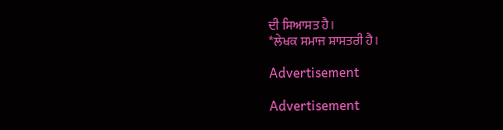ਦੀ ਸਿਆਸਤ ਹੈ।
*ਲੇਖਕ ਸਮਾਜ ਸ਼ਾਸਤਰੀ ਹੈ।

Advertisement

Advertisement